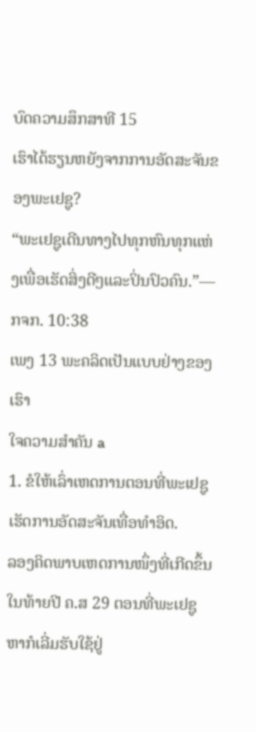ບົດຄວາມສຶກສາທີ 15
ເຮົາໄດ້ຮຽນຫຍັງຈາກການອັດສະຈັນຂອງພະເຢຊູ?
“ພະເຢຊູເດີນທາງໄປທຸກຫົນທຸກແຫ່ງເພື່ອເຮັດສິ່ງດີໆແລະປິ່ນປົວຄົນ.”—ກຈກ. 10:38
ເພງ 13 ພະຄລິດເປັນແບບຢ່າງຂອງເຮົາ
ໃຈຄວາມສຳຄັນ a
1. ຂໍໃຫ້ເລົ່າເຫດການຕອນທີ່ພະເຢຊູເຮັດການອັດສະຈັນເທື່ອທຳອິດ.
ລອງຄິດພາບເຫດການໜຶ່ງທີ່ເກີດຂຶ້ນໃນທ້າຍປີ ຄ.ສ 29 ຕອນທີ່ພະເຢຊູຫາກໍເລີ່ມຮັບໃຊ້ຢູ່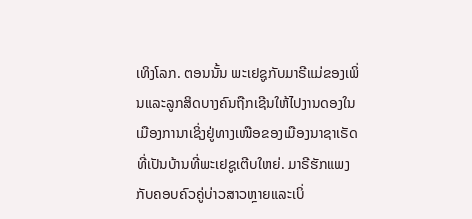ເທິງໂລກ. ຕອນນັ້ນ ພະເຢຊູກັບມາຣີແມ່ຂອງເພິ່ນແລະລູກສິດບາງຄົນຖືກເຊີນໃຫ້ໄປງານດອງໃນເມືອງການາເຊິ່ງຢູ່ທາງເໜືອຂອງເມືອງນາຊາເຣັດທີ່ເປັນບ້ານທີ່ພະເຢຊູເຕີບໃຫຍ່. ມາຣີຮັກແພງກັບຄອບຄົວຄູ່ບ່າວສາວຫຼາຍແລະເບິ່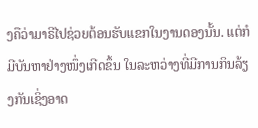ງຄືວ່າມາຣີໄປຊ່ວຍຕ້ອນຮັບແຂກໃນງານດອງນັ້ນ. ແຕ່ກໍມີບັນຫາຢ່າງໜຶ່ງເກີດຂຶ້ນ ໃນລະຫວ່າງທີ່ມີການກິນລ້ຽງກັນເຊິ່ງອາດ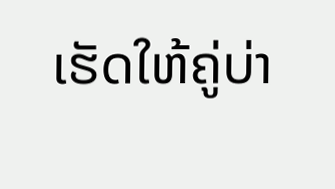ເຮັດໃຫ້ຄູ່ບ່າ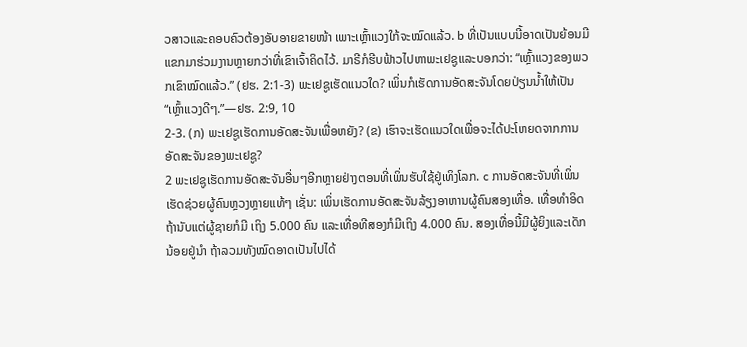ວສາວແລະຄອບຄົວຕ້ອງອັບອາຍຂາຍໜ້າ ເພາະເຫຼົ້າແວງໃກ້ຈະໝົດແລ້ວ. b ທີ່ເປັນແບບນີ້ອາດເປັນຍ້ອນມີແຂກມາຮ່ວມງານຫຼາຍກວ່າທີ່ເຂົາເຈົ້າຄິດໄວ້. ມາຣີກໍຮີບຟ້າວໄປຫາພະເຢຊູແລະບອກວ່າ: “ເຫຼົ້າແວງຂອງພວກເຂົາໝົດແລ້ວ.” (ຢຮ. 2:1-3) ພະເຢຊູເຮັດແນວໃດ? ເພິ່ນກໍເຮັດການອັດສະຈັນໂດຍປ່ຽນນ້ຳໃຫ້ເປັນ “ເຫຼົ້າແວງດີໆ.”—ຢຮ. 2:9, 10
2-3. (ກ) ພະເຢຊູເຮັດການອັດສະຈັນເພື່ອຫຍັງ? (ຂ) ເຮົາຈະເຮັດແນວໃດເພື່ອຈະໄດ້ປະໂຫຍດຈາກການອັດສະຈັນຂອງພະເຢຊູ?
2 ພະເຢຊູເຮັດການອັດສະຈັນອື່ນໆອີກຫຼາຍຢ່າງຕອນທີ່ເພິ່ນຮັບໃຊ້ຢູ່ເທິງໂລກ. c ການອັດສະຈັນທີ່ເພິ່ນເຮັດຊ່ວຍຜູ້ຄົນຫຼວງຫຼາຍແທ້ໆ ເຊັ່ນ: ເພິ່ນເຮັດການອັດສະຈັນລ້ຽງອາຫານຜູ້ຄົນສອງເທື່ອ. ເທື່ອທຳອິດ ຖ້ານັບແຕ່ຜູ້ຊາຍກໍມີ ເຖິງ 5.000 ຄົນ ແລະເທື່ອທີສອງກໍມີເຖິງ 4.000 ຄົນ. ສອງເທື່ອນີ້ມີຜູ້ຍິງແລະເດັກນ້ອຍຢູ່ນຳ ຖ້າລວມທັງໝົດອາດເປັນໄປໄດ້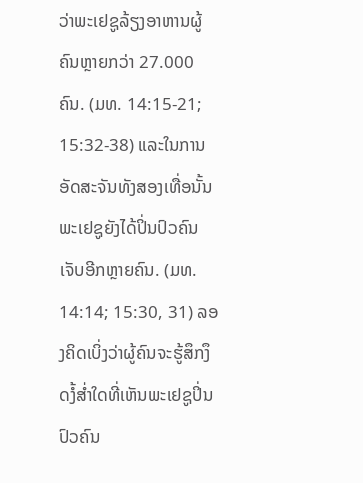ວ່າພະເຢຊູລ້ຽງອາຫານຜູ້ຄົນຫຼາຍກວ່າ 27.000 ຄົນ. (ມທ. 14:15-21; 15:32-38) ແລະໃນການອັດສະຈັນທັງສອງເທື່ອນັ້ນ ພະເຢຊູຍັງໄດ້ປິ່ນປົວຄົນເຈັບອີກຫຼາຍຄົນ. (ມທ. 14:14; 15:30, 31) ລອງຄິດເບິ່ງວ່າຜູ້ຄົນຈະຮູ້ສຶກງຶດງໍ້ສ່ຳໃດທີ່ເຫັນພະເຢຊູປິ່ນປົວຄົນ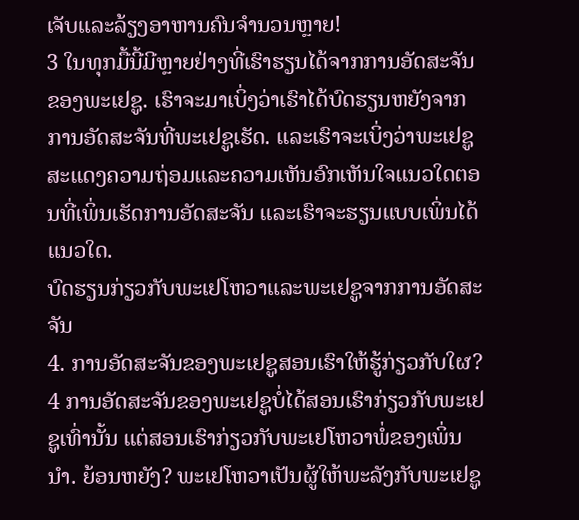ເຈັບແລະລ້ຽງອາຫານຄົນຈຳນວນຫຼາຍ!
3 ໃນທຸກມື້ນີ້ມີຫຼາຍຢ່າງທີ່ເຮົາຮຽນໄດ້ຈາກການອັດສະຈັນຂອງພະເຢຊູ. ເຮົາຈະມາເບິ່ງວ່າເຮົາໄດ້ບົດຮຽນຫຍັງຈາກການອັດສະຈັນທີ່ພະເຢຊູເຮັດ. ແລະເຮົາຈະເບິ່ງວ່າພະເຢຊູສະແດງຄວາມຖ່ອມແລະຄວາມເຫັນອົກເຫັນໃຈແນວໃດຕອນທີ່ເພິ່ນເຮັດການອັດສະຈັນ ແລະເຮົາຈະຮຽນແບບເພິ່ນໄດ້ແນວໃດ.
ບົດຮຽນກ່ຽວກັບພະເຢໂຫວາແລະພະເຢຊູຈາກການອັດສະຈັນ
4. ການອັດສະຈັນຂອງພະເຢຊູສອນເຮົາໃຫ້ຮູ້ກ່ຽວກັບໃຜ?
4 ການອັດສະຈັນຂອງພະເຢຊູບໍ່ໄດ້ສອນເຮົາກ່ຽວກັບພະເຢຊູເທົ່ານັ້ນ ແຕ່ສອນເຮົາກ່ຽວກັບພະເຢໂຫວາພໍ່ຂອງເພິ່ນນຳ. ຍ້ອນຫຍັງ? ພະເຢໂຫວາເປັນຜູ້ໃຫ້ພະລັງກັບພະເຢຊູ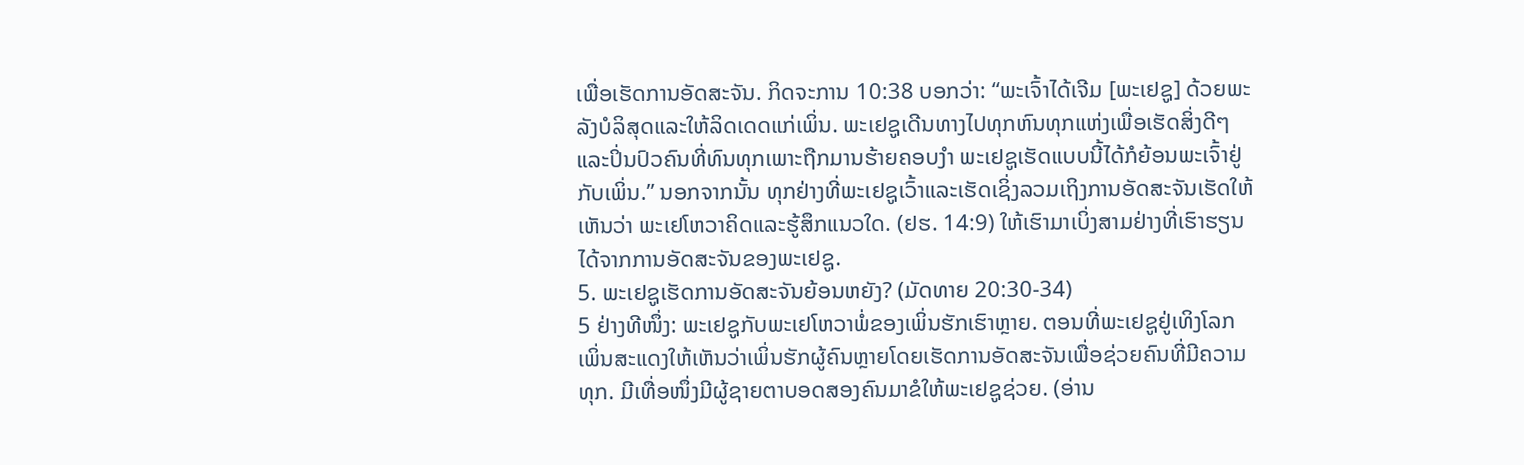ເພື່ອເຮັດການອັດສະຈັນ. ກິດຈະການ 10:38 ບອກວ່າ: “ພະເຈົ້າໄດ້ເຈີມ [ພະເຢຊູ] ດ້ວຍພະລັງບໍລິສຸດແລະໃຫ້ລິດເດດແກ່ເພິ່ນ. ພະເຢຊູເດີນທາງໄປທຸກຫົນທຸກແຫ່ງເພື່ອເຮັດສິ່ງດີໆແລະປິ່ນປົວຄົນທີ່ທົນທຸກເພາະຖືກມານຮ້າຍຄອບງຳ ພະເຢຊູເຮັດແບບນີ້ໄດ້ກໍຍ້ອນພະເຈົ້າຢູ່ກັບເພິ່ນ.” ນອກຈາກນັ້ນ ທຸກຢ່າງທີ່ພະເຢຊູເວົ້າແລະເຮັດເຊິ່ງລວມເຖິງການອັດສະຈັນເຮັດໃຫ້ເຫັນວ່າ ພະເຢໂຫວາຄິດແລະຮູ້ສຶກແນວໃດ. (ຢຮ. 14:9) ໃຫ້ເຮົາມາເບິ່ງສາມຢ່າງທີ່ເຮົາຮຽນໄດ້ຈາກການອັດສະຈັນຂອງພະເຢຊູ.
5. ພະເຢຊູເຮັດການອັດສະຈັນຍ້ອນຫຍັງ? (ມັດທາຍ 20:30-34)
5 ຢ່າງທີໜຶ່ງ: ພະເຢຊູກັບພະເຢໂຫວາພໍ່ຂອງເພິ່ນຮັກເຮົາຫຼາຍ. ຕອນທີ່ພະເຢຊູຢູ່ເທິງໂລກ ເພິ່ນສະແດງໃຫ້ເຫັນວ່າເພິ່ນຮັກຜູ້ຄົນຫຼາຍໂດຍເຮັດການອັດສະຈັນເພື່ອຊ່ວຍຄົນທີ່ມີຄວາມທຸກ. ມີເທື່ອໜຶ່ງມີຜູ້ຊາຍຕາບອດສອງຄົນມາຂໍໃຫ້ພະເຢຊູຊ່ວຍ. (ອ່ານ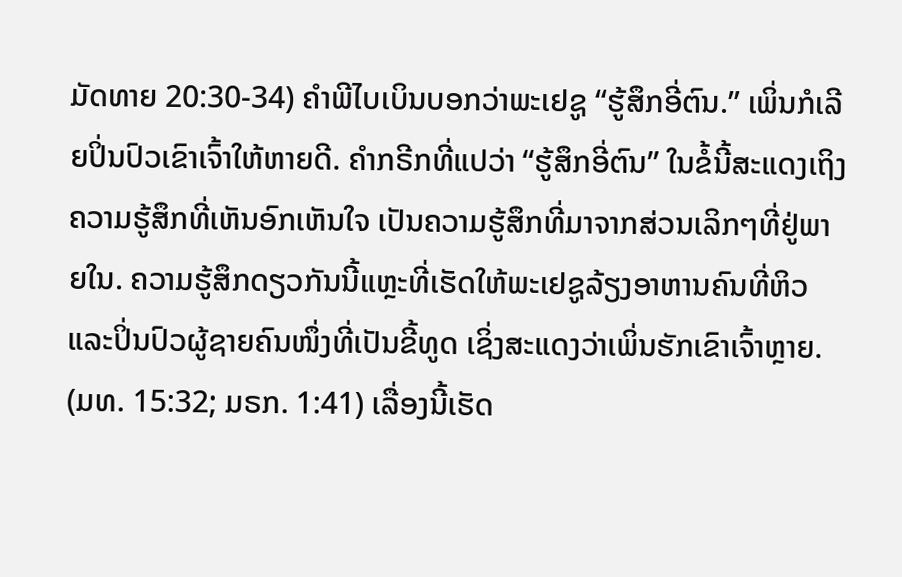ມັດທາຍ 20:30-34) ຄຳພີໄບເບິນບອກວ່າພະເຢຊູ “ຮູ້ສຶກອີ່ຕົນ.” ເພິ່ນກໍເລີຍປິ່ນປົວເຂົາເຈົ້າໃຫ້ຫາຍດີ. ຄຳກຣີກທີ່ແປວ່າ “ຮູ້ສຶກອີ່ຕົນ” ໃນຂໍ້ນີ້ສະແດງເຖິງຄວາມຮູ້ສຶກທີ່ເຫັນອົກເຫັນໃຈ ເປັນຄວາມຮູ້ສຶກທີ່ມາຈາກສ່ວນເລິກໆທີ່ຢູ່ພາຍໃນ. ຄວາມຮູ້ສຶກດຽວກັນນີ້ແຫຼະທີ່ເຮັດໃຫ້ພະເຢຊູລ້ຽງອາຫານຄົນທີ່ຫິວແລະປິ່ນປົວຜູ້ຊາຍຄົນໜຶ່ງທີ່ເປັນຂີ້ທູດ ເຊິ່ງສະແດງວ່າເພິ່ນຮັກເຂົາເຈົ້າຫຼາຍ. (ມທ. 15:32; ມຣກ. 1:41) ເລື່ອງນີ້ເຮັດ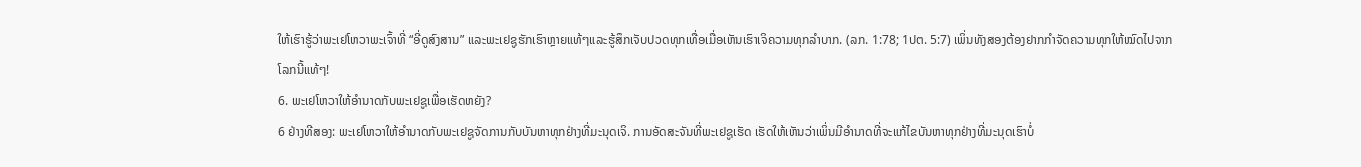ໃຫ້ເຮົາຮູ້ວ່າພະເຢໂຫວາພະເຈົ້າທີ່ “ອີ່ດູສົງສານ” ແລະພະເຢຊູຮັກເຮົາຫຼາຍແທ້ໆແລະຮູ້ສຶກເຈັບປວດທຸກເທື່ອເມື່ອເຫັນເຮົາເຈິຄວາມທຸກລຳບາກ. (ລກ. 1:78; 1ປຕ. 5:7) ເພິ່ນທັງສອງຕ້ອງຢາກກຳຈັດຄວາມທຸກໃຫ້ໝົດໄປຈາກໂລກນີ້ແທ້ໆ!
6. ພະເຢໂຫວາໃຫ້ອຳນາດກັບພະເຢຊູເພື່ອເຮັດຫຍັງ?
6 ຢ່າງທີສອງ: ພະເຢໂຫວາໃຫ້ອຳນາດກັບພະເຢຊູຈັດການກັບບັນຫາທຸກຢ່າງທີ່ມະນຸດເຈິ. ການອັດສະຈັນທີ່ພະເຢຊູເຮັດ ເຮັດໃຫ້ເຫັນວ່າເພິ່ນມີອຳນາດທີ່ຈະແກ້ໄຂບັນຫາທຸກຢ່າງທີ່ມະນຸດເຮົາບໍ່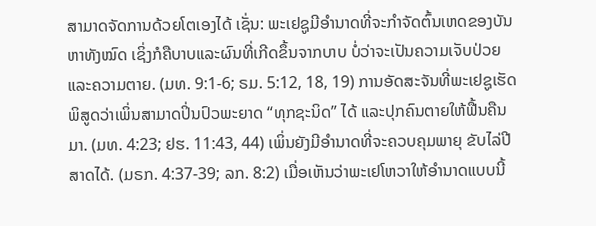ສາມາດຈັດການດ້ວຍໂຕເອງໄດ້ ເຊັ່ນ: ພະເຢຊູມີອຳນາດທີ່ຈະກຳຈັດຕົ້ນເຫດຂອງບັນຫາທັງໝົດ ເຊິ່ງກໍຄືບາບແລະຜົນທີ່ເກີດຂຶ້ນຈາກບາບ ບໍ່ວ່າຈະເປັນຄວາມເຈັບປ່ວຍແລະຄວາມຕາຍ. (ມທ. 9:1-6; ຣມ. 5:12, 18, 19) ການອັດສະຈັນທີ່ພະເຢຊູເຮັດພິສູດວ່າເພິ່ນສາມາດປິ່ນປົວພະຍາດ “ທຸກຊະນິດ” ໄດ້ ແລະປຸກຄົນຕາຍໃຫ້ຟື້ນຄືນມາ. (ມທ. 4:23; ຢຮ. 11:43, 44) ເພິ່ນຍັງມີອຳນາດທີ່ຈະຄວບຄຸມພາຍຸ ຂັບໄລ່ປີສາດໄດ້. (ມຣກ. 4:37-39; ລກ. 8:2) ເມື່ອເຫັນວ່າພະເຢໂຫວາໃຫ້ອຳນາດແບບນີ້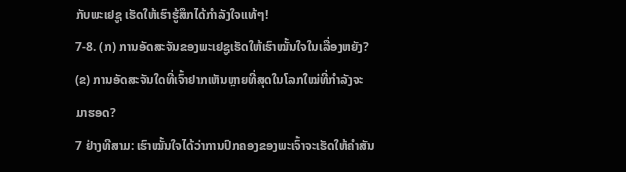ກັບພະເຢຊູ ເຮັດໃຫ້ເຮົາຮູ້ສຶກໄດ້ກຳລັງໃຈແທ້ໆ!
7-8. (ກ) ການອັດສະຈັນຂອງພະເຢຊູເຮັດໃຫ້ເຮົາໝັ້ນໃຈໃນເລື່ອງຫຍັງ? (ຂ) ການອັດສະຈັນໃດທີ່ເຈົ້າຢາກເຫັນຫຼາຍທີ່ສຸດໃນໂລກໃໝ່ທີ່ກຳລັງຈະມາຮອດ?
7 ຢ່າງທີສາມ: ເຮົາໝັ້ນໃຈໄດ້ວ່າການປົກຄອງຂອງພະເຈົ້າຈະເຮັດໃຫ້ຄຳສັນ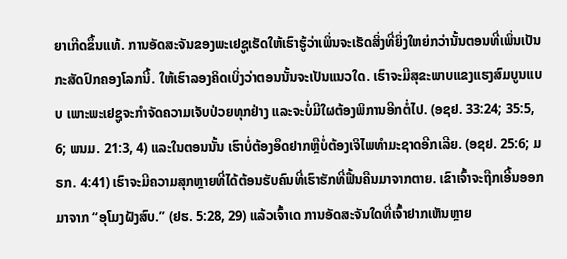ຍາເກີດຂຶ້ນແທ້. ການອັດສະຈັນຂອງພະເຢຊູເຮັດໃຫ້ເຮົາຮູ້ວ່າເພິ່ນຈະເຮັດສິ່ງທີ່ຍິ່ງໃຫຍ່ກວ່ານັ້ນຕອນທີ່ເພິ່ນເປັນກະສັດປົກຄອງໂລກນີ້. ໃຫ້ເຮົາລອງຄິດເບິ່ງວ່າຕອນນັ້ນຈະເປັນແນວໃດ. ເຮົາຈະມີສຸຂະພາບແຂງແຮງສົມບູນແບບ ເພາະພະເຢຊູຈະກຳຈັດຄວາມເຈັບປ່ວຍທຸກຢ່າງ ແລະຈະບໍ່ມີໃຜຕ້ອງພິການອີກຕໍ່ໄປ. (ອຊຢ. 33:24; 35:5, 6; ພນມ. 21:3, 4) ແລະໃນຕອນນັ້ນ ເຮົາບໍ່ຕ້ອງອຶດຢາກຫຼືບໍ່ຕ້ອງເຈິໄພທຳມະຊາດອີກເລີຍ. (ອຊຢ. 25:6; ມຣກ. 4:41) ເຮົາຈະມີຄວາມສຸກຫຼາຍທີ່ໄດ້ຕ້ອນຮັບຄົນທີ່ເຮົາຮັກທີ່ຟື້ນຄືນມາຈາກຕາຍ. ເຂົາເຈົ້າຈະຖືກເອີ້ນອອກມາຈາກ “ອຸໂມງຝັງສົບ.” (ຢຮ. 5:28, 29) ແລ້ວເຈົ້າເດ ການອັດສະຈັນໃດທີ່ເຈົ້າຢາກເຫັນຫຼາຍ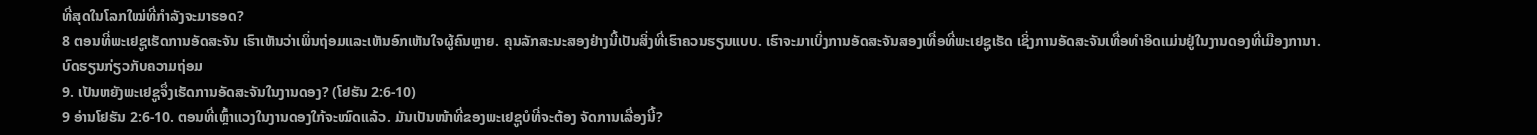ທີ່ສຸດໃນໂລກໃໝ່ທີ່ກຳລັງຈະມາຮອດ?
8 ຕອນທີ່ພະເຢຊູເຮັດການອັດສະຈັນ ເຮົາເຫັນວ່າເພິ່ນຖ່ອມແລະເຫັນອົກເຫັນໃຈຜູ້ຄົນຫຼາຍ. ຄຸນລັກສະນະສອງຢ່າງນີ້ເປັນສິ່ງທີ່ເຮົາຄວນຮຽນແບບ. ເຮົາຈະມາເບິ່ງການອັດສະຈັນສອງເທື່ອທີ່ພະເຢຊູເຮັດ ເຊິ່ງການອັດສະຈັນເທື່ອທຳອິດແມ່ນຢູ່ໃນງານດອງທີ່ເມືອງການາ.
ບົດຮຽນກ່ຽວກັບຄວາມຖ່ອມ
9. ເປັນຫຍັງພະເຢຊູຈຶ່ງເຮັດການອັດສະຈັນໃນງານດອງ? (ໂຢຮັນ 2:6-10)
9 ອ່ານໂຢຮັນ 2:6-10. ຕອນທີ່ເຫຼົ້າແວງໃນງານດອງໃກ້ຈະໝົດແລ້ວ. ມັນເປັນໜ້າທີ່ຂອງພະເຢຊູບໍທີ່ຈະຕ້ອງ ຈັດການເລື່ອງນີ້?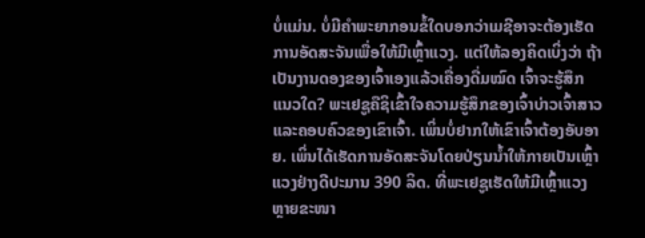ບໍ່ແມ່ນ. ບໍ່ມີຄຳພະຍາກອນຂໍ້ໃດບອກວ່າເມຊີອາຈະຕ້ອງເຮັດການອັດສະຈັນເພື່ອໃຫ້ມີເຫຼົ້າແວງ. ແຕ່ໃຫ້ລອງຄິດເບິ່ງວ່າ ຖ້າເປັນງານດອງຂອງເຈົ້າເອງແລ້ວເຄື່ອງດື່ມໝົດ ເຈົ້າຈະຮູ້ສຶກແນວໃດ? ພະເຢຊູຄືຊິເຂົ້າໃຈຄວາມຮູ້ສຶກຂອງເຈົ້າບ່າວເຈົ້າສາວແລະຄອບຄົວຂອງເຂົາເຈົ້າ. ເພິ່ນບໍ່ຢາກໃຫ້ເຂົາເຈົ້າຕ້ອງອັບອາຍ. ເພິ່ນໄດ້ເຮັດການອັດສະຈັນໂດຍປ່ຽນນ້ຳໃຫ້ກາຍເປັນເຫຼົ້າແວງຢ່າງດີປະມານ 390 ລິດ. ທີ່ພະເຢຊູເຮັດໃຫ້ມີເຫຼົ້າແວງຫຼາຍຂະໜາ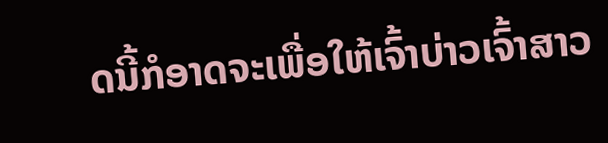ດນີ້ກໍອາດຈະເພື່ອໃຫ້ເຈົ້າບ່າວເຈົ້າສາວ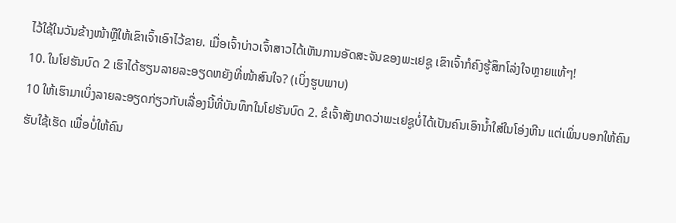ໄວ້ໃຊ້ໃນວັນຂ້າງໜ້າຫຼືໃຫ້ເຂົາເຈົ້າເອົາໄວ້ຂາຍ. ເມື່ອເຈົ້າບ່າວເຈົ້າສາວໄດ້ເຫັນການອັດສະຈັນຂອງພະເຢຊູ ເຂົາເຈົ້າກໍຄົງຮູ້ສຶກໂລ່ງໃຈຫຼາຍແທ້ໆ!
10. ໃນໂຢຮັນບົດ 2 ເຮົາໄດ້ຮຽນລາຍລະອຽດຫຍັງທີ່ໜ້າສົນໃຈ? (ເບິ່ງຮູບພາບ)
10 ໃຫ້ເຮົາມາເບິ່ງລາຍລະອຽດກ່ຽວກັບເລື່ອງນີ້ທີ່ບັນທຶກໃນໂຢຮັນບົດ 2. ຂໍເຈົ້າສັງເກດວ່າພະເຢຊູບໍ່ໄດ້ເປັນຄົນເອົານ້ຳໃສ່ໃນໂອ່ງຫີນ ແຕ່ເພິ່ນບອກໃຫ້ຄົນຮັບໃຊ້ເຮັດ ເພື່ອບໍ່ໃຫ້ຄົນ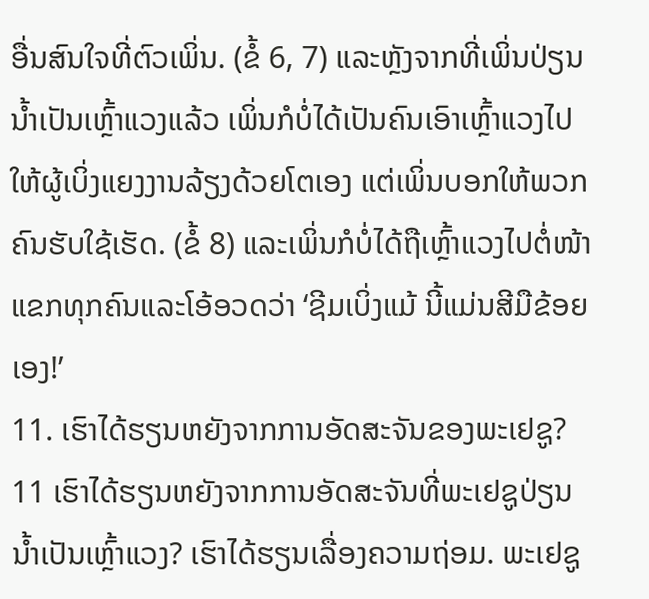ອື່ນສົນໃຈທີ່ຕົວເພິ່ນ. (ຂໍ້ 6, 7) ແລະຫຼັງຈາກທີ່ເພິ່ນປ່ຽນນ້ຳເປັນເຫຼົ້າແວງແລ້ວ ເພິ່ນກໍບໍ່ໄດ້ເປັນຄົນເອົາເຫຼົ້າແວງໄປໃຫ້ຜູ້ເບິ່ງແຍງງານລ້ຽງດ້ວຍໂຕເອງ ແຕ່ເພິ່ນບອກໃຫ້ພວກຄົນຮັບໃຊ້ເຮັດ. (ຂໍ້ 8) ແລະເພິ່ນກໍບໍ່ໄດ້ຖືເຫຼົ້າແວງໄປຕໍ່ໜ້າແຂກທຸກຄົນແລະໂອ້ອວດວ່າ ‘ຊີມເບິ່ງແມ້ ນີ້ແມ່ນສີມືຂ້ອຍເອງ!’
11. ເຮົາໄດ້ຮຽນຫຍັງຈາກການອັດສະຈັນຂອງພະເຢຊູ?
11 ເຮົາໄດ້ຮຽນຫຍັງຈາກການອັດສະຈັນທີ່ພະເຢຊູປ່ຽນນ້ຳເປັນເຫຼົ້າແວງ? ເຮົາໄດ້ຮຽນເລື່ອງຄວາມຖ່ອມ. ພະເຢຊູ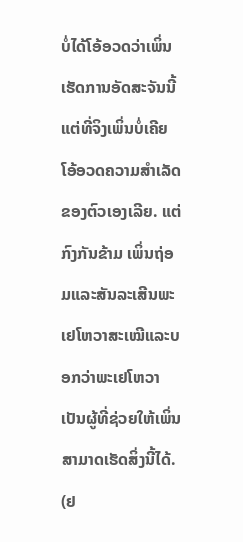ບໍ່ໄດ້ໂອ້ອວດວ່າເພິ່ນເຮັດການອັດສະຈັນນີ້ ແຕ່ທີ່ຈິງເພິ່ນບໍ່ເຄີຍໂອ້ອວດຄວາມສຳເລັດຂອງຕົວເອງເລີຍ. ແຕ່ກົງກັນຂ້າມ ເພິ່ນຖ່ອມແລະສັນລະເສີນພະເຢໂຫວາສະເໝີແລະບອກວ່າພະເຢໂຫວາເປັນຜູ້ທີ່ຊ່ວຍໃຫ້ເພິ່ນສາມາດເຮັດສິ່ງນີ້ໄດ້. (ຢ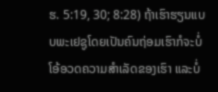ຮ. 5:19, 30; 8:28) ຖ້າເຮົາຮຽນແບບພະເຢຊູໂດຍເປັນຄົນຖ່ອມເຮົາກໍຈະບໍ່ໂອ້ອວດຄວາມສຳເລັດຂອງເຮົາ ແລະບໍ່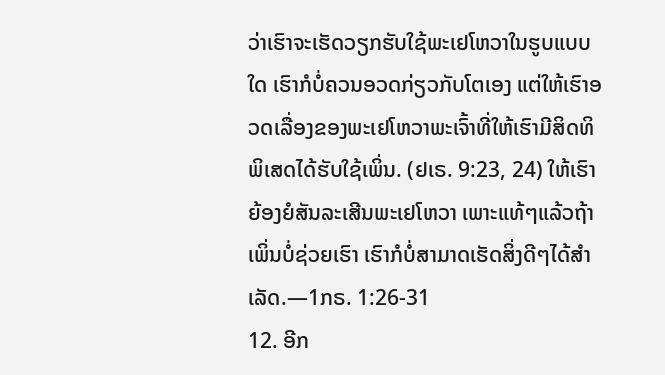ວ່າເຮົາຈະເຮັດວຽກຮັບໃຊ້ພະເຢໂຫວາໃນຮູບແບບໃດ ເຮົາກໍບໍ່ຄວນອວດກ່ຽວກັບໂຕເອງ ແຕ່ໃຫ້ເຮົາອວດເລື່ອງຂອງພະເຢໂຫວາພະເຈົ້າທີ່ໃຫ້ເຮົາມີສິດທິພິເສດໄດ້ຮັບໃຊ້ເພິ່ນ. (ຢເຣ. 9:23, 24) ໃຫ້ເຮົາຍ້ອງຍໍສັນລະເສີນພະເຢໂຫວາ ເພາະແທ້ໆແລ້ວຖ້າເພິ່ນບໍ່ຊ່ວຍເຮົາ ເຮົາກໍບໍ່ສາມາດເຮັດສິ່ງດີໆໄດ້ສຳເລັດ.—1ກຣ. 1:26-31
12. ອີກ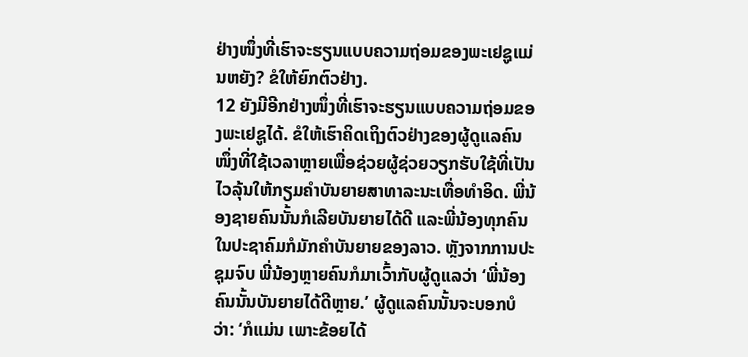ຢ່າງໜຶ່ງທີ່ເຮົາຈະຮຽນແບບຄວາມຖ່ອມຂອງພະເຢຊູແມ່ນຫຍັງ? ຂໍໃຫ້ຍົກຕົວຢ່າງ.
12 ຍັງມີອີກຢ່າງໜຶ່ງທີ່ເຮົາຈະຮຽນແບບຄວາມຖ່ອມຂອງພະເຢຊູໄດ້. ຂໍໃຫ້ເຮົາຄິດເຖິງຕົວຢ່າງຂອງຜູ້ດູແລຄົນໜຶ່ງທີ່ໃຊ້ເວລາຫຼາຍເພື່ອຊ່ວຍຜູ້ຊ່ວຍວຽກຮັບໃຊ້ທີ່ເປັນໄວລຸ້ນໃຫ້ກຽມຄຳບັນຍາຍສາທາລະນະເທື່ອທຳອິດ. ພີ່ນ້ອງຊາຍຄົນນັ້ນກໍເລີຍບັນຍາຍໄດ້ດີ ແລະພີ່ນ້ອງທຸກຄົນໃນປະຊາຄົມກໍມັກຄຳບັນຍາຍຂອງລາວ. ຫຼັງຈາກການປະຊຸມຈົບ ພີ່ນ້ອງຫຼາຍຄົນກໍມາເວົ້າກັບຜູ້ດູແລວ່າ ‘ພີ່ນ້ອງຄົນນັ້ນບັນຍາຍໄດ້ດີຫຼາຍ.’ ຜູ້ດູແລຄົນນັ້ນຈະບອກບໍວ່າ: ‘ກໍແມ່ນ ເພາະຂ້ອຍໄດ້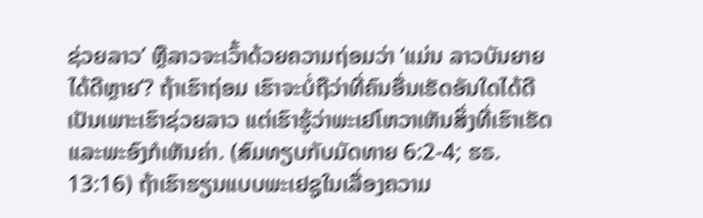ຊ່ວຍລາວ’ ຫຼືລາວຈະເວົ້າດ້ວຍຄວາມຖ່ອມວ່າ ‘ແມ່ນ ລາວບັນຍາຍໄດ້ດີຫຼາຍ’? ຖ້າເຮົາຖ່ອມ ເຮົາຈະບໍ່ຖືວ່າທີ່ຄົນອື່ນເຮັດອັນໃດໄດ້ດີເປັນເພາະເຮົາຊ່ວຍລາວ ແຕ່ເຮົາຮູ້ວ່າພະເຢໂຫວາເຫັນສິ່ງທີ່ເຮົາເຮັດ ແລະພະອົງກໍເຫັນຄ່າ. (ສົມທຽບກັບມັດທາຍ 6:2-4; ຮຣ. 13:16) ຖ້າເຮົາຮຽນແບບພະເຢຊູໃນເລື່ອງຄວາມ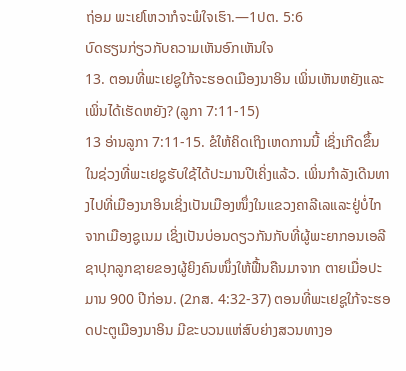ຖ່ອມ ພະເຢໂຫວາກໍຈະພໍໃຈເຮົາ.—1ປຕ. 5:6
ບົດຮຽນກ່ຽວກັບຄວາມເຫັນອົກເຫັນໃຈ
13. ຕອນທີ່ພະເຢຊູໃກ້ຈະຮອດເມືອງນາອິນ ເພິ່ນເຫັນຫຍັງແລະເພິ່ນໄດ້ເຮັດຫຍັງ? (ລູກາ 7:11-15)
13 ອ່ານລູກາ 7:11-15. ຂໍໃຫ້ຄິດເຖິງເຫດການນີ້ ເຊິ່ງເກີດຂຶ້ນໃນຊ່ວງທີ່ພະເຢຊູຮັບໃຊ້ໄດ້ປະມານປີເຄິ່ງແລ້ວ. ເພິ່ນກຳລັງເດີນທາງໄປທີ່ເມືອງນາອິນເຊິ່ງເປັນເມືອງໜຶ່ງໃນແຂວງຄາລີເລແລະຢູ່ບໍ່ໄກຈາກເມືອງຊູເນມ ເຊິ່ງເປັນບ່ອນດຽວກັນກັບທີ່ຜູ້ພະຍາກອນເອລີຊາປຸກລູກຊາຍຂອງຜູ້ຍິງຄົນໜຶ່ງໃຫ້ຟື້ນຄືນມາຈາກ ຕາຍເມື່ອປະມານ 900 ປີກ່ອນ. (2ກສ. 4:32-37) ຕອນທີ່ພະເຢຊູໃກ້ຈະຮອດປະຕູເມືອງນາອິນ ມີຂະບວນແຫ່ສົບຍ່າງສວນທາງອ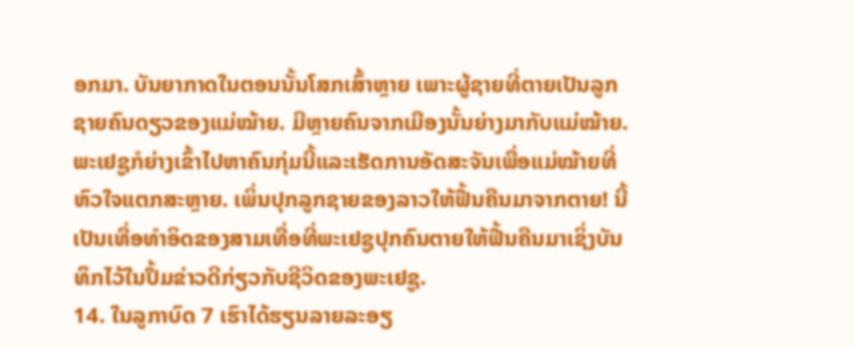ອກມາ. ບັນຍາກາດໃນຕອນນັ້ນໂສກເສົ້າຫຼາຍ ເພາະຜູ້ຊາຍທີ່ຕາຍເປັນລູກຊາຍຄົນດຽວຂອງແມ່ໝ້າຍ. ມີຫຼາຍຄົນຈາກເມືອງນັ້ນຍ່າງມາກັບແມ່ໝ້າຍ. ພະເຢຊູກໍຍ່າງເຂົ້າໄປຫາຄົນກຸ່ມນີ້ແລະເຮັດການອັດສະຈັນເພື່ອແມ່ໝ້າຍທີ່ຫົວໃຈແຕກສະຫຼາຍ. ເພິ່ນປຸກລູກຊາຍຂອງລາວໃຫ້ຟື້ນຄືນມາຈາກຕາຍ! ນີ້ເປັນເທື່ອທຳອິດຂອງສາມເທື່ອທີ່ພະເຢຊູປຸກຄົນຕາຍໃຫ້ຟື້ນຄືນມາເຊິ່ງບັນທຶກໄວ້ໃນປຶ້ມຂ່າວດີກ່ຽວກັບຊີວິດຂອງພະເຢຊູ.
14. ໃນລູກາບົດ 7 ເຮົາໄດ້ຮຽນລາຍລະອຽ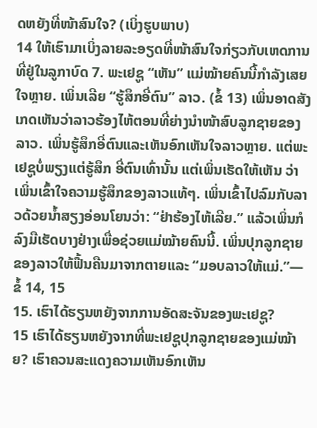ດຫຍັງທີ່ໜ້າສົນໃຈ? (ເບິ່ງຮູບພາບ)
14 ໃຫ້ເຮົາມາເບິ່ງລາຍລະອຽດທີ່ໜ້າສົນໃຈກ່ຽວກັບເຫດການທີ່ຢູ່ໃນລູກາບົດ 7. ພະເຢຊູ “ເຫັນ” ແມ່ໝ້າຍຄົນນີ້ກຳລັງເສຍໃຈຫຼາຍ. ເພິ່ນເລີຍ “ຮູ້ສຶກອີ່ຕົນ” ລາວ. (ຂໍ້ 13) ເພິ່ນອາດສັງເກດເຫັນວ່າລາວຮ້ອງໄຫ້ຕອນທີ່ຍ່າງນຳໜ້າສົບລູກຊາຍຂອງລາວ. ເພິ່ນຮູ້ສຶກອີ່ຕົນແລະເຫັນອົກເຫັນໃຈລາວຫຼາຍ. ແຕ່ພະເຢຊູບໍ່ພຽງແຕ່ຮູ້ສຶກ ອີ່ຕົນເທົ່ານັ້ນ ແຕ່ເພິ່ນເຮັດໃຫ້ເຫັນ ວ່າເພິ່ນເຂົ້າໃຈຄວາມຮູ້ສຶກຂອງລາວແທ້ໆ. ເພິ່ນເຂົ້າໄປລົມກັບລາວດ້ວຍນ້ຳສຽງອ່ອນໂຍນວ່າ: “ຢ່າຮ້ອງໄຫ້ເລີຍ.” ແລ້ວເພິ່ນກໍລົງມືເຮັດບາງຢ່າງເພື່ອຊ່ວຍແມ່ໝ້າຍຄົນນີ້. ເພິ່ນປຸກລູກຊາຍຂອງລາວໃຫ້ຟື້ນຄືນມາຈາກຕາຍແລະ “ມອບລາວໃຫ້ແມ່.”—ຂໍ້ 14, 15
15. ເຮົາໄດ້ຮຽນຫຍັງຈາກການອັດສະຈັນຂອງພະເຢຊູ?
15 ເຮົາໄດ້ຮຽນຫຍັງຈາກທີ່ພະເຢຊູປຸກລູກຊາຍຂອງແມ່ໝ້າຍ? ເຮົາຄວນສະແດງຄວາມເຫັນອົກເຫັນ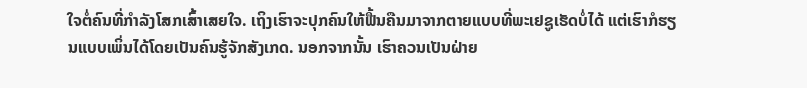ໃຈຕໍ່ຄົນທີ່ກຳລັງໂສກເສົ້າເສຍໃຈ. ເຖິງເຮົາຈະປຸກຄົນໃຫ້ຟື້ນຄືນມາຈາກຕາຍແບບທີ່ພະເຢຊູເຮັດບໍ່ໄດ້ ແຕ່ເຮົາກໍຮຽນແບບເພິ່ນໄດ້ໂດຍເປັນຄົນຮູ້ຈັກສັງເກດ. ນອກຈາກນັ້ນ ເຮົາຄວນເປັນຝ່າຍ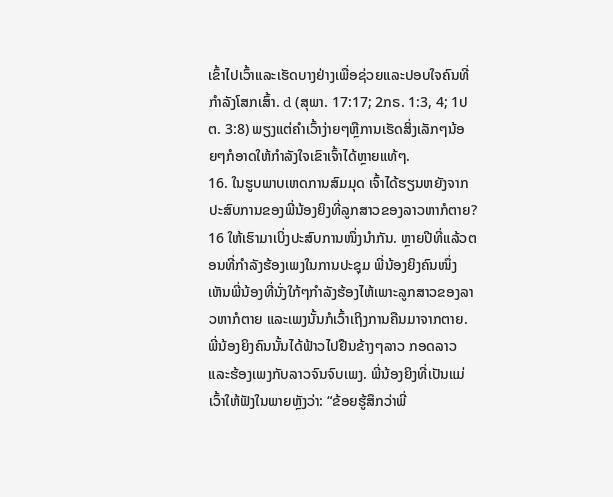ເຂົ້າໄປເວົ້າແລະເຮັດບາງຢ່າງເພື່ອຊ່ວຍແລະປອບໃຈຄົນທີ່ກຳລັງໂສກເສົ້າ. d (ສຸພາ. 17:17; 2ກຣ. 1:3, 4; 1ປຕ. 3:8) ພຽງແຕ່ຄຳເວົ້າງ່າຍໆຫຼືການເຮັດສິ່ງເລັກໆນ້ອຍໆກໍອາດໃຫ້ກຳລັງໃຈເຂົາເຈົ້າໄດ້ຫຼາຍແທ້ໆ.
16. ໃນຮູບພາບເຫດການສົມມຸດ ເຈົ້າໄດ້ຮຽນຫຍັງຈາກປະສົບການຂອງພີ່ນ້ອງຍິງທີ່ລູກສາວຂອງລາວຫາກໍຕາຍ?
16 ໃຫ້ເຮົາມາເບິ່ງປະສົບການໜຶ່ງນຳກັນ. ຫຼາຍປີທີ່ແລ້ວຕອນທີ່ກຳລັງຮ້ອງເພງໃນການປະຊຸມ ພີ່ນ້ອງຍິງຄົນໜຶ່ງເຫັນພີ່ນ້ອງທີ່ນັ່ງໃກ້ໆກຳລັງຮ້ອງໄຫ້ເພາະລູກສາວຂອງລາວຫາກໍຕາຍ ແລະເພງນັ້ນກໍເວົ້າເຖິງການຄືນມາຈາກຕາຍ. ພີ່ນ້ອງຍິງຄົນນັ້ນໄດ້ຟ້າວໄປຢືນຂ້າງໆລາວ ກອດລາວ ແລະຮ້ອງເພງກັບລາວຈົນຈົບເພງ. ພີ່ນ້ອງຍິງທີ່ເປັນແມ່ເວົ້າໃຫ້ຟັງໃນພາຍຫຼັງວ່າ: “ຂ້ອຍຮູ້ສຶກວ່າພີ່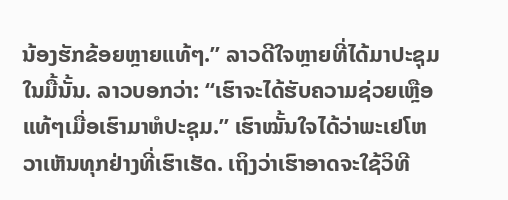ນ້ອງຮັກຂ້ອຍຫຼາຍແທ້ໆ.” ລາວດີໃຈຫຼາຍທີ່ໄດ້ມາປະຊຸມໃນມື້ນັ້ນ. ລາວບອກວ່າ: “ເຮົາຈະໄດ້ຮັບຄວາມຊ່ວຍເຫຼືອແທ້ໆເມື່ອເຮົາມາຫໍປະຊຸມ.” ເຮົາໝັ້ນໃຈໄດ້ວ່າພະເຢໂຫວາເຫັນທຸກຢ່າງທີ່ເຮົາເຮັດ. ເຖິງວ່າເຮົາອາດຈະໃຊ້ວິທີ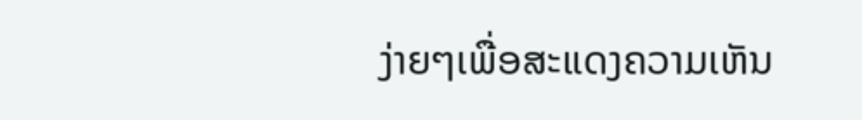ງ່າຍໆເພື່ອສະແດງຄວາມເຫັນ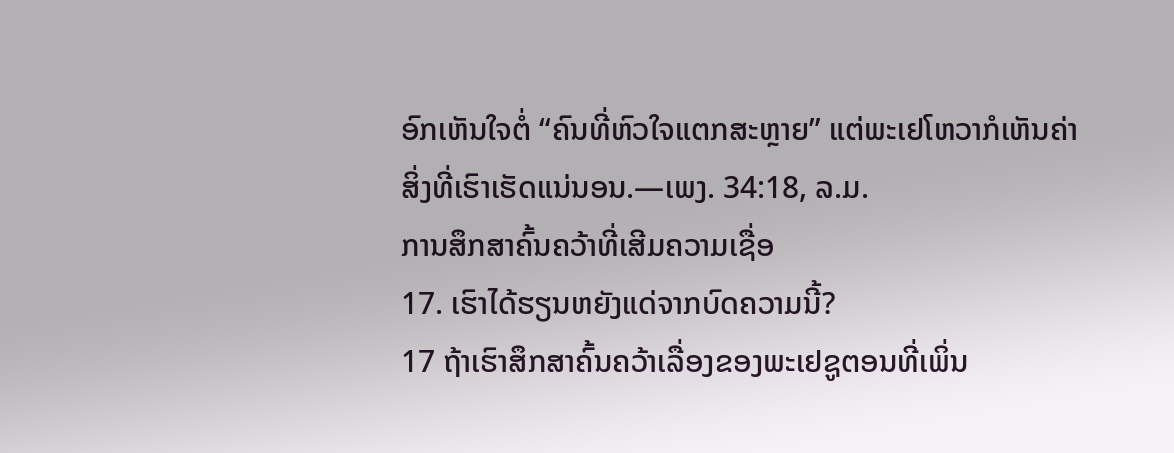ອົກເຫັນໃຈຕໍ່ “ຄົນທີ່ຫົວໃຈແຕກສະຫຼາຍ” ແຕ່ພະເຢໂຫວາກໍເຫັນຄ່າສິ່ງທີ່ເຮົາເຮັດແນ່ນອນ.—ເພງ. 34:18, ລ.ມ.
ການສຶກສາຄົ້ນຄວ້າທີ່ເສີມຄວາມເຊື່ອ
17. ເຮົາໄດ້ຮຽນຫຍັງແດ່ຈາກບົດຄວາມນີ້?
17 ຖ້າເຮົາສຶກສາຄົ້ນຄວ້າເລື່ອງຂອງພະເຢຊູຕອນທີ່ເພິ່ນ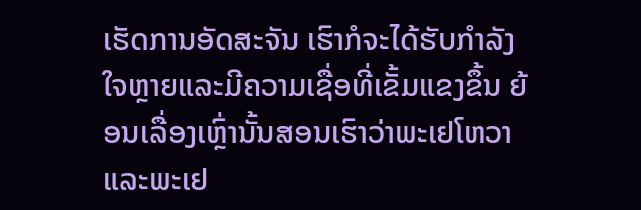ເຮັດການອັດສະຈັນ ເຮົາກໍຈະໄດ້ຮັບກຳລັງໃຈຫຼາຍແລະມີຄວາມເຊື່ອທີ່ເຂັ້ມແຂງຂຶ້ນ ຍ້ອນເລື່ອງເຫຼົ່ານັ້ນສອນເຮົາວ່າພະເຢໂຫວາແລະພະເຢ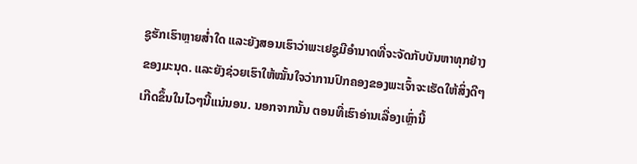ຊູຮັກເຮົາຫຼາຍສ່ຳໃດ ແລະຍັງສອນເຮົາວ່າພະເຢຊູມີອຳນາດທີ່ຈະຈັດກັບບັນຫາທຸກຢ່າງຂອງມະນຸດ. ແລະຍັງຊ່ວຍເຮົາໃຫ້ໝັ້ນໃຈວ່າການປົກຄອງຂອງພະເຈົ້າຈະເຮັດໃຫ້ສິ່ງດີໆເກີດຂຶ້ນໃນໄວໆນີ້ແນ່ນອນ. ນອກຈາກນັ້ນ ຕອນທີ່ເຮົາອ່ານເລື່ອງເຫຼົ່ານີ້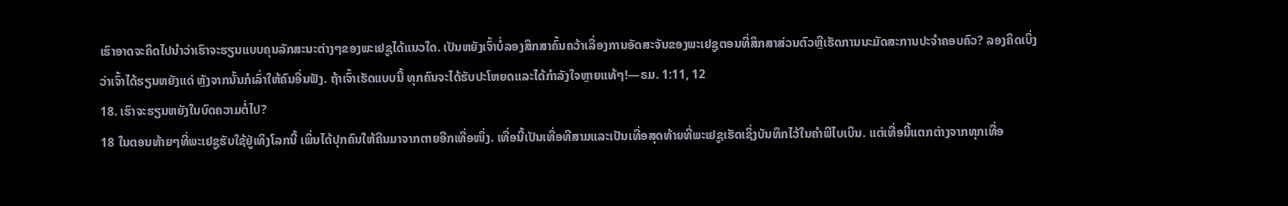ເຮົາອາດຈະຄິດໄປນຳວ່າເຮົາຈະຮຽນແບບຄຸນລັກສະນະຕ່າງໆຂອງພະເຢຊູໄດ້ແນວໃດ. ເປັນຫຍັງເຈົ້າບໍ່ລອງສຶກສາຄົ້ນຄວ້າເລື່ອງການອັດສະຈັນຂອງພະເຢຊູຕອນທີ່ສຶກສາສ່ວນຕົວຫຼືເຮັດການນະມັດສະການປະຈຳຄອບຄົວ? ລອງຄິດເບິ່ງວ່າເຈົ້າໄດ້ຮຽນຫຍັງແດ່ ຫຼັງຈາກນັ້ນກໍເລົ່າໃຫ້ຄົນອື່ນຟັງ. ຖ້າເຈົ້າເຮັດແບບນີ້ ທຸກຄົນຈະໄດ້ຮັບປະໂຫຍດແລະໄດ້ກຳລັງໃຈຫຼາຍແທ້ໆ!—ຣມ. 1:11, 12
18. ເຮົາຈະຮຽນຫຍັງໃນບົດຄວາມຕໍ່ໄປ?
18 ໃນຕອນທ້າຍໆທີ່ພະເຢຊູຮັບໃຊ້ຢູ່ເທິງໂລກນີ້ ເພິ່ນໄດ້ປຸກຄົນໃຫ້ຄືນມາຈາກຕາຍອີກເທື່ອໜຶ່ງ. ເທື່ອນີ້ເປັນເທື່ອທີສາມແລະເປັນເທື່ອສຸດທ້າຍທີ່ພະເຢຊູເຮັດເຊິ່ງບັນທຶກໄວ້ໃນຄຳພີໄບເບິນ. ແຕ່ເທື່ອນີ້ແຕກຕ່າງຈາກທຸກເທື່ອ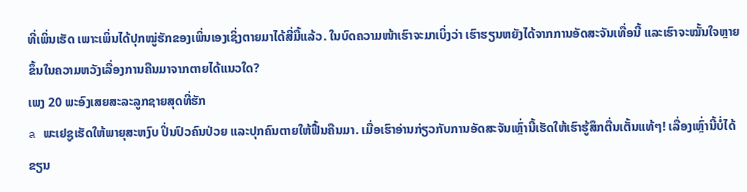ທີ່ເພິ່ນເຮັດ ເພາະເພິ່ນໄດ້ປຸກໝູ່ຮັກຂອງເພິ່ນເອງເຊິ່ງຕາຍມາໄດ້ສີ່ມື້ແລ້ວ. ໃນບົດຄວາມໜ້າເຮົາຈະມາເບິ່ງວ່າ ເຮົາຮຽນຫຍັງໄດ້ຈາກການອັດສະຈັນເທື່ອນີ້ ແລະເຮົາຈະໝັ້ນໃຈຫຼາຍຂຶ້ນໃນຄວາມຫວັງເລື່ອງການຄືນມາຈາກຕາຍໄດ້ແນວໃດ?
ເພງ 20 ພະອົງເສຍສະລະລູກຊາຍສຸດທີ່ຮັກ
a ພະເຢຊູເຮັດໃຫ້ພາຍຸສະຫງົບ ປິ່ນປົວຄົນປ່ວຍ ແລະປຸກຄົນຕາຍໃຫ້ຟື້ນຄືນມາ. ເມື່ອເຮົາອ່ານກ່ຽວກັບການອັດສະຈັນເຫຼົ່ານີ້ເຮັດໃຫ້ເຮົາຮູ້ສຶກຕື່ນເຕັ້ນແທ້ໆ! ເລື່ອງເຫຼົ່ານີ້ບໍ່ໄດ້ຂຽນ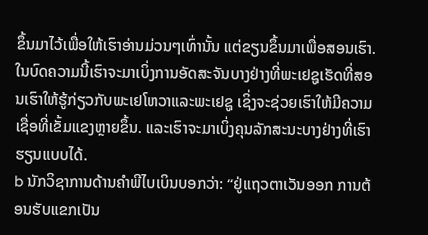ຂຶ້ນມາໄວ້ເພື່ອໃຫ້ເຮົາອ່ານມ່ວນໆເທົ່ານັ້ນ ແຕ່ຂຽນຂຶ້ນມາເພື່ອສອນເຮົາ. ໃນບົດຄວາມນີ້ເຮົາຈະມາເບິ່ງການອັດສະຈັນບາງຢ່າງທີ່ພະເຢຊູເຮັດທີ່ສອນເຮົາໃຫ້ຮູ້ກ່ຽວກັບພະເຢໂຫວາແລະພະເຢຊູ ເຊິ່ງຈະຊ່ວຍເຮົາໃຫ້ມີຄວາມເຊື່ອທີ່ເຂັ້ມແຂງຫຼາຍຂຶ້ນ. ແລະເຮົາຈະມາເບິ່ງຄຸນລັກສະນະບາງຢ່າງທີ່ເຮົາຮຽນແບບໄດ້.
b ນັກວິຊາການດ້ານຄຳພີໄບເບິນບອກວ່າ: “ຢູ່ແຖວຕາເວັນອອກ ການຕ້ອນຮັບແຂກເປັນ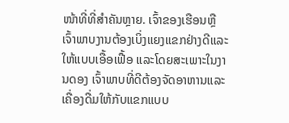ໜ້າທີ່ທີ່ສຳຄັນຫຼາຍ. ເຈົ້າຂອງເຮືອນຫຼືເຈົ້າພາບງານຕ້ອງເບິ່ງແຍງແຂກຢ່າງດີແລະໃຫ້ແບບເອື້ອເຟື້ອ ແລະໂດຍສະເພາະໃນງານດອງ ເຈົ້າພາບທີ່ດີຕ້ອງຈັດອາຫານແລະເຄື່ອງດື່ມໃຫ້ກັບແຂກແບບ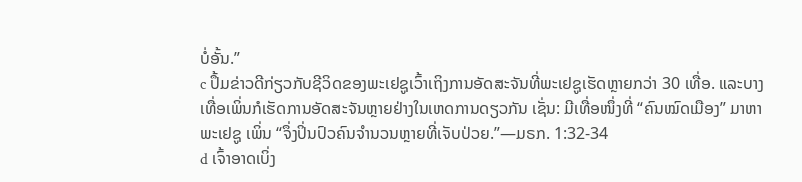ບໍ່ອັ້ນ.”
c ປຶ້ມຂ່າວດີກ່ຽວກັບຊີວິດຂອງພະເຢຊູເວົ້າເຖິງການອັດສະຈັນທີ່ພະເຢຊູເຮັດຫຼາຍກວ່າ 30 ເທື່ອ. ແລະບາງເທື່ອເພິ່ນກໍເຮັດການອັດສະຈັນຫຼາຍຢ່າງໃນເຫດການດຽວກັນ ເຊັ່ນ: ມີເທື່ອໜຶ່ງທີ່ “ຄົນໝົດເມືອງ” ມາຫາພະເຢຊູ ເພິ່ນ “ຈຶ່ງປິ່ນປົວຄົນຈຳນວນຫຼາຍທີ່ເຈັບປ່ວຍ.”—ມຣກ. 1:32-34
d ເຈົ້າອາດເບິ່ງ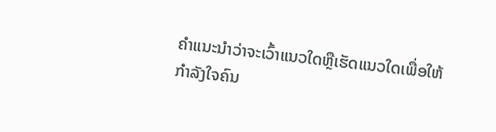ຄຳແນະນຳວ່າຈະເວົ້າແນວໃດຫຼືເຮັດແນວໃດເພື່ອໃຫ້ກຳລັງໃຈຄົນ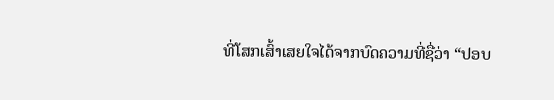ທີ່ໂສກເສົ້າເສຍໃຈໄດ້ຈາກບົດຄວາມທີ່ຊື່ວ່າ “ປອບ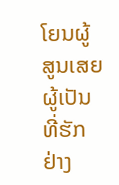ໂຍນຜູ້ສູນເສຍຜູ້ເປັນທີ່ຮັກຢ່າງ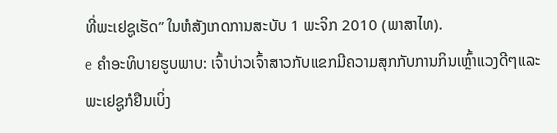ທີ່ພະເຢຊູເຮັດ” ໃນຫໍສັງເກດການສະບັບ 1 ພະຈິກ 2010 (ພາສາໄທ).
e ຄຳອະທິບາຍຮູບພາບ: ເຈົ້າບ່າວເຈົ້າສາວກັບແຂກມີຄວາມສຸກກັບການກິນເຫຼົ້າແວງດີໆແລະພະເຢຊູກໍຢືນເບິ່ງ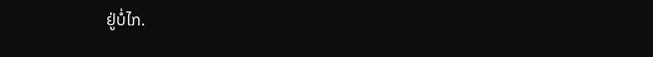ຢູ່ບໍ່ໄກ.